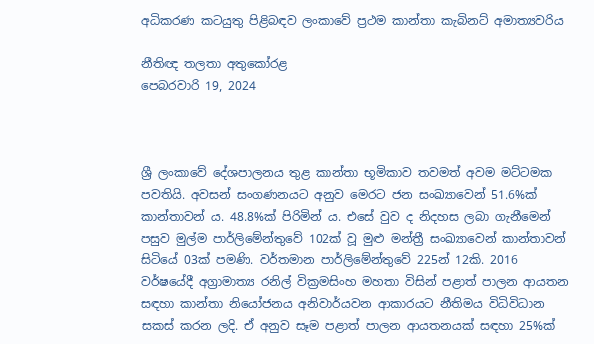අධිකරණ කටයුතු පිළිබඳව ලංකාවේ ප්‍රථම කාන්තා කැබිනට් අමාත්‍යවරිය

නීතිඥ තලතා අතුකෝරළ
පෙබරවාරි 19, 2024



ශ්‍රී ලංකාවේ දේශපාලනය තුළ කාන්තා භූමිකාව තවමත් අවම මට්ටමක පවතියි. අවසන් සංගණනයට අනුව මෙරට ජන සංඛ්‍යාවෙන් 51.6%ක් කාන්තාවන් ය. 48.8%ක් පිරිමින් ය. එසේ වුව ද නිදහස ලබා ගැනීමෙන් පසුව මුල්ම පාර්ලිමේන්තුවේ 102ක් වූ මුළු මන්ත්‍රී සංඛ්‍යාවෙන් කාන්තාවන් සිටියේ 03ක් පමණි. වර්තමාන පාර්ලිමේන්තුවේ 225න් 12කි. 2016 වර්ෂයේදී අග්‍රාමාත්‍ය රනිල් වික්‍රමසිංහ මහතා විසින් පළාත් පාලන ආයතන සඳහා කාන්තා නියෝජනය අනිවාර්යවන ආකාරයට නීතිමය විධිවිධාන සකස් කරන ලදි. ඒ අනුව සෑම පළාත් පාලන ආයතනයක් සඳහා 25%ක්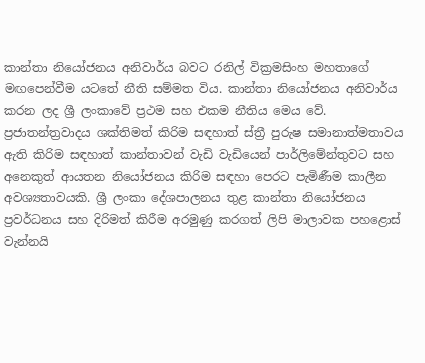කාන්තා නියෝජනය අනිවාර්ය බවට රනිල් වික්‍රමසිංහ මහතාගේ මඟපෙන්වීම යටතේ නීති සම්මත විය. කාන්තා නියෝජනය අනිවාර්ය කරන ලද ශ්‍රී ලංකාවේ ප්‍රථම සහ එකම නීතිය මෙය වේ. ප්‍රජාතන්ත්‍රවාදය ශක්තිමත් කිරිම සඳහාත් ස්ත්‍රී පුරුෂ සමානාත්මතාවය ඇති කිරිම සඳහාත් කාන්තාවන් වැඩි වැඩියෙන් පාර්ලිමේන්තුවට සහ අනෙකුත් ආයතන නියෝජනය කිරිම සඳහා පෙරට පැමිණීම කාලීන අවශ්‍යතාවයකි. ශ්‍රී ලංකා දේශපාලනය තුළ කාන්තා නියෝජනය ප්‍රවර්ධනය සහ දිරිමත් කිරීම අරමුණු කරගත් ලිපි මාලාවක පහළොස් වැන්නයි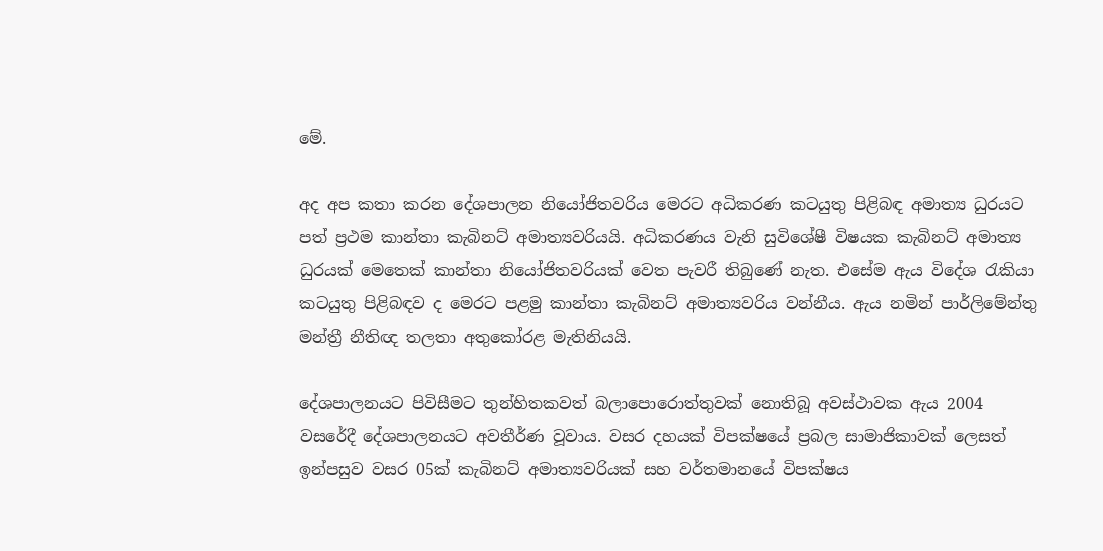මේ.

අද අප කතා කරන දේශපාලන නියෝජිතවරිය මෙරට අධිකරණ කටයුතු පිළිබඳ අමාත්‍ය ධුරයට පත් ප්‍රථම කාන්තා කැබිනට් අමාත්‍යවරියයි. අධිකරණය වැනි සුවිශේෂී විෂයක කැබිනට් අමාත්‍ය ධුරයක් මෙතෙක් කාන්තා නියෝජිතවරියක් වෙත පැවරී තිබුණේ නැත. එසේම ඇය විදේශ රැකියා කටයුතු පිළිබඳව ද මෙරට පළමු කාන්තා කැබිනට් අමාත්‍යවරිය වන්නීය. ඇය නමින් පාර්ලිමේන්තු මන්ත්‍රී නීතිඥ තලතා අතුකෝරළ මැතිනියයි.

දේශපාලනයට පිවිසීමට තුන්හිතකවත් බලාපොරොත්තුවක් නොතිබූ අවස්ථාවක ඇය 2004 වසරේදී දේශපාලනයට අවතීර්ණ වූවාය. වසර දහයක් විපක්ෂයේ ප්‍රබල සාමාජිකාවක් ලෙසත් ඉන්පසුව වසර 05ක් කැබිනට් අමාත්‍යවරියක් සහ වර්තමානයේ විපක්ෂය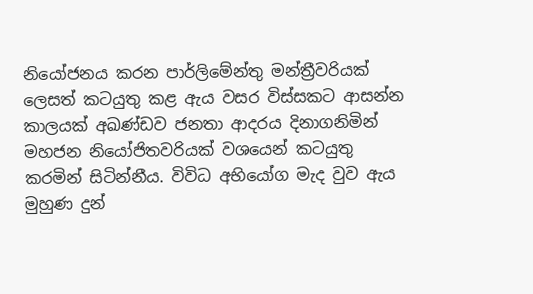නියෝජනය කරන පාර්ලිමේන්තු මන්ත්‍රීවරියක් ලෙසත් කටයුතු කළ ඇය වසර විස්සකට ආසන්න කාලයක් අඛණ්ඩව ජනතා ආදරය දිනාගනිමින් මහජන නියෝජිතවරියක් වශයෙන් කටයුතු කරමින් සිටින්නීය. විවිධ අභියෝග මැද වුව ඇය මුහුණ දුන්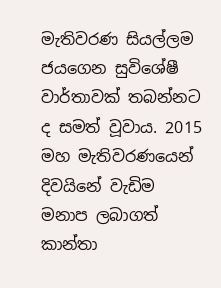මැතිවරණ සියල්ලම ජයගෙන සුවිශේෂී වාර්තාවක් තබන්නට ද සමත් වූවාය. 2015 මහ මැතිවරණයෙන් දිවයිනේ වැඩිම මනාප ලබාගත් කාන්තා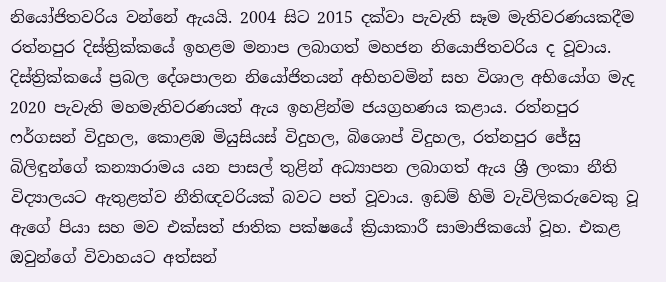නියෝජිතවරිය වන්නේ ඇයයි. 2004 සිට 2015 දක්වා පැවැති සෑම මැතිවරණයකදීම රත්නපුර දිස්ත්‍රික්කයේ ඉහළම මනාප ලබාගත් මහජන නියොජිතවරිය ද වූවාය. දිස්ත්‍රික්කයේ ප්‍රබල දේශපාලන නියෝජිතයන් අභිභවමින් සහ විශාල අභියෝග මැද 2020 පැවැති මහමැතිවරණයත් ඇය ඉහළින්ම ජයග්‍රහණය කළාය. රත්නපුර ෆර්ගසන් විදුහල, කොළඹ මියුසියස් විදුහල, බිශොප් විදුහල, රත්නපුර ජේසු බිලිඳුන්ගේ කන්‍යාරාමය යන පාසල් තුළින් අධ්‍යාපන ලබාගත් ඇය ශ්‍රී ලංකා නීති විද්‍යාලයට ඇතුළත්ව නීතිඥවරියක් බවට පත් වූවාය. ඉඩම් හිමි වැවිලිකරුවෙකු වූ ඇගේ පියා සහ මව එක්සත් ජාතික පක්ෂයේ ක්‍රියාකාරී සාමාජිකයෝ වූහ. එකළ ඔවුන්ගේ විවාහයට අත්සන්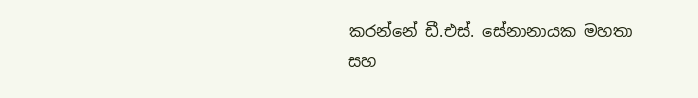කරන්නේ ඩී.එස්. සේනානායක මහතා සහ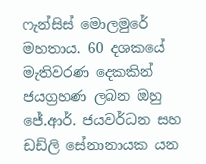ෆැන්සිස් මොලමුරේ මහතාය. 60 දශකයේ මැතිවරණ දෙකකින් ජයග්‍රහණ ලබන ඔහු ජේ.ආර්. ජයවර්ධන සහ ඩඩ්ලි සේනානායක යන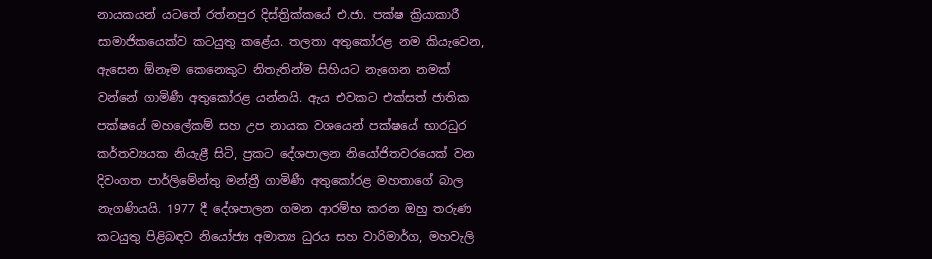නායකයන් යටතේ රත්නපුර දිස්ත්‍රික්කයේ එ.ජා. පක්ෂ ක්‍රියාකාරී සාමාජිකයෙක්ව කටයුතු කළේය. තලතා අතුකෝරළ නම කියැවෙන, ඇසෙන ඕනෑම කෙනෙකුට නිතැතින්ම සිහියට නැගෙන නමක් වන්නේ ගාමිණී අතුකෝරළ යන්නයි. ඇය එවකට එක්සත් ජාතික පක්ෂයේ මහලේකම් සහ උප නායක වශයෙන් පක්ෂයේ භාරධුර කර්තව්‍යයක නියැළී සිටි, ප්‍රකට දේශපාලන නියෝජිතවරයෙක් වන දිවංගත පාර්ලිමේන්තු මන්ත්‍රී ගාමිණී අතුකෝරළ මහතාගේ බාල නැගණියයි. 1977 දී දේශපාලන ගමන ආරම්භ කරන ඔහු තරුණ කටයුතු පිළිබඳව නියෝජ්‍ය අමාත්‍ය ධුරය සහ වාරිමාර්ග, මහවැලි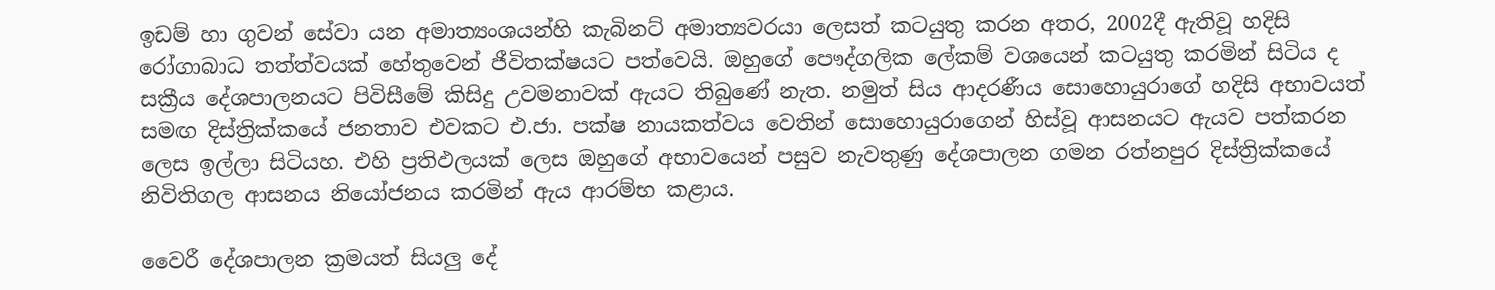ඉඩම් හා ගුවන් සේවා යන අමාත්‍යංශයන්හි කැබිනට් අමාත්‍යවරයා ලෙසත් කටයුතු කරන අතර, 2002දී ඇතිවූ හදිසි රෝගාබාධ තත්ත්වයක් හේතුවෙන් ජීවිතක්ෂයට පත්වෙයි. ඔහුගේ පෞද්ගලික ලේකම් වශයෙන් කටයුතු කරමින් සිටිය ද සක්‍රීය දේශපාලනයට පිවිසීමේ කිසිදු උවමනාවක් ඇයට තිබුණේ නැත. නමුත් සිය ආදරණීය සොහොයුරාගේ හදිසි අභාවයත් සමඟ දිස්ත්‍රික්කයේ ජනතාව එවකට එ.ජා. පක්ෂ නායකත්වය වෙතින් සොහොයුරාගෙන් හිස්වූ ආසනයට ඇයව පත්කරන ලෙස ඉල්ලා සිටියහ. එහි ප්‍රතිඵලයක් ලෙස ඔහුගේ අභාවයෙන් පසුව නැවතුණු දේශපාලන ගමන රත්නපුර දිස්ත්‍රික්කයේ නිවිතිගල ආසනය නියෝජනය කරමින් ඇය ආරම්භ කළාය.

වෛරී දේශපාලන ක්‍රමයත් සියලු දේ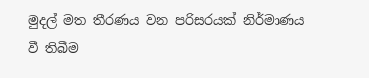මුදල් මත තීරණය වන පරිසරයක් නිර්මාණය වී තිබීම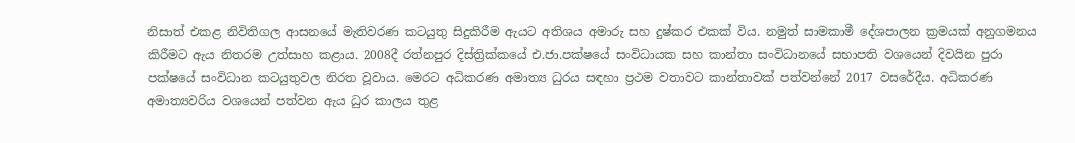නිසාත් එකළ නිවිතිගල ආසනයේ මැතිවරණ කටයුතු සිදුකිරීම ඇයට අතිශය අමාරු සහ දුෂ්කර එකක් විය. නමුත් සාමකාමී දේශපාලන ක්‍රමයක් අනුගමනය කිරීමට ඇය නිතරම උත්සාහ කළාය. 2008දී රත්නපුර දිස්ත්‍රික්කයේ එ.ජා.පක්ෂයේ සංවිධායක සහ කාන්තා සංවිධානයේ සභාපති වශයෙන් දිවයින පුරා පක්ෂයේ සංවිධාන කටයුතුවල නිරත වූවාය. මෙරට අධිකරණ අමාත්‍ය ධුරය සඳහා ප්‍රථම වතාවට කාන්තාවක් පත්වන්නේ 2017 වසරේදීය. අධිකරණ අමාත්‍යවරිය වශයෙන් පත්වන ඇය ධුර කාලය තුළ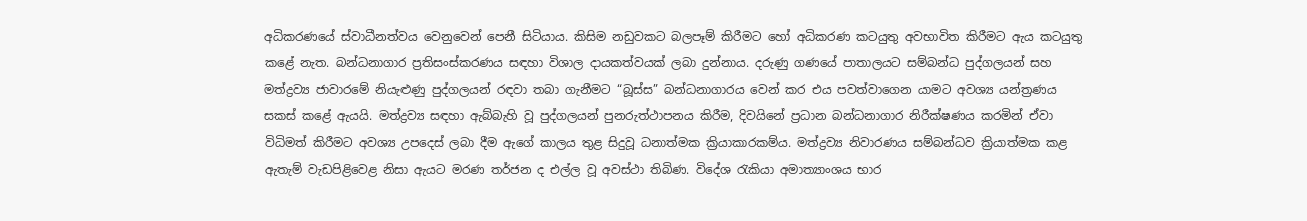අධිකරණයේ ස්වාධීනත්වය වෙනුවෙන් පෙනී සිටියාය. කිසිම නඩුවකට බලපෑම් කිරීමට හෝ අධිකරණ කටයුතු අවභාවිත කිරීමට ඇය කටයුතු කළේ නැත. බන්ධනාගාර ප්‍රතිසංස්කරණය සඳහා විශාල දායකත්වයක් ලබා දුන්නාය. දරුණු ගණයේ පාතාලයට සම්බන්ධ පුද්ගලයන් සහ මත්ද්‍රව්‍ය ජාවාරමේ නියැළුණු පුද්ගලයන් රඳවා තබා ගැනීමට “බූස්ස” බන්ධනාගාරය වෙන් කර එය පවත්වාගෙන යාමට අවශ්‍ය යන්ත්‍රණය සකස් කළේ ඇයයි. මත්ද්‍රව්‍ය සඳහා ඇබ්බැහි වූ පුද්ගලයන් පුනරුත්ථාපනය කිරීම, දිවයිනේ ප්‍රධාන බන්ධනාගාර නිරීක්ෂණය කරමින් ඒවා විධිමත් කිරීමට අවශ්‍ය උපදෙස් ලබා දීම ඇගේ කාලය තුළ සිදුවූ ධනාත්මක ක්‍රියාකාරකම්ය. මත්ද්‍රව්‍ය නිවාරණය සම්බන්ධව ක්‍රියාත්මක කළ ඇතැම් වැඩපිළිවෙළ නිසා ඇයට මරණ තර්ජන ද එල්ල වූ අවස්ථා තිබිණ. විදේශ රැකියා අමාත්‍යාංශය භාර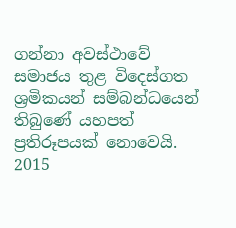ගන්නා අවස්ථාවේ සමාජය තුළ විදෙස්ගත ශ්‍රමිකයන් සම්බන්ධයෙන් තිබුණේ යහපත් ප්‍රතිරූපයක් නොවෙයි. 2015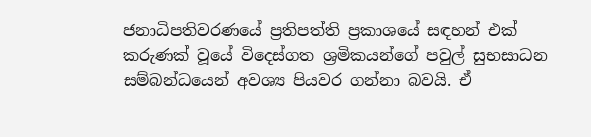ජනාධිපතිවරණයේ ප්‍රතිපත්ති ප්‍රකාශයේ සඳහන් එක් කරුණක් වූයේ විදෙස්ගත ශ්‍රමිකයන්ගේ පවුල් සුභසාධන සම්බන්ධයෙන් අවශ්‍ය පියවර ගන්නා බවයි. ඒ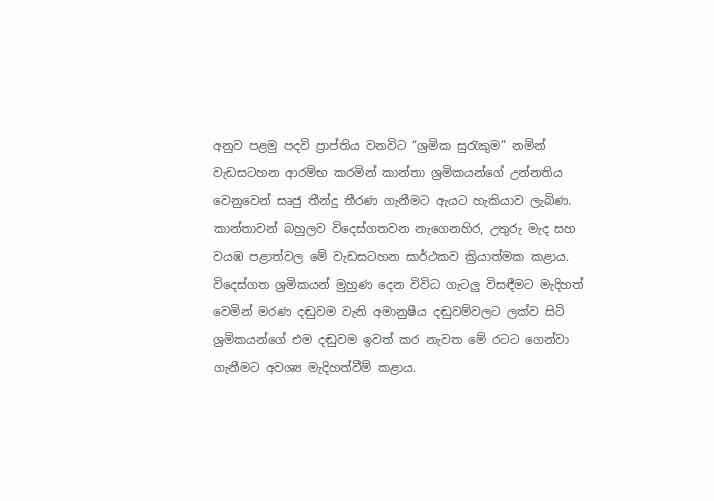අනුව පළමු පදවි ප්‍රාප්තිය වනවිට “ශ්‍රමික සුරැකුම” නමින් වැඩසටහන ආරම්භ කරමින් කාන්තා ශ්‍රමිකයන්ගේ උන්නතිය වෙනුවෙන් සෘජු තීන්දු තීරණ ගැනීමට ඇයට හැකියාව ලැබිණ. කාන්තාවන් බහුලව විදෙස්ගතවන නැගෙනහිර, උතුරු මැද සහ වයඹ පළාත්වල මේ වැඩසටහන සාර්ථකව ක්‍රියාත්මක කළාය. විදෙස්ගත ශ්‍රමිකයන් මුහුණ දෙන විවිධ ගැටලු විසඳීමට මැදිහත් වෙමින් මරණ දඬුවම වැනි අමානුෂීය දඬුවම්වලට ලක්ව සිටි ශ්‍රමිකයන්ගේ එම දඬුවම ඉවත් කර නැවත මේ රටට ගෙන්වා ගැනීමට අවශ්‍ය මැදිහත්වීම් කළාය.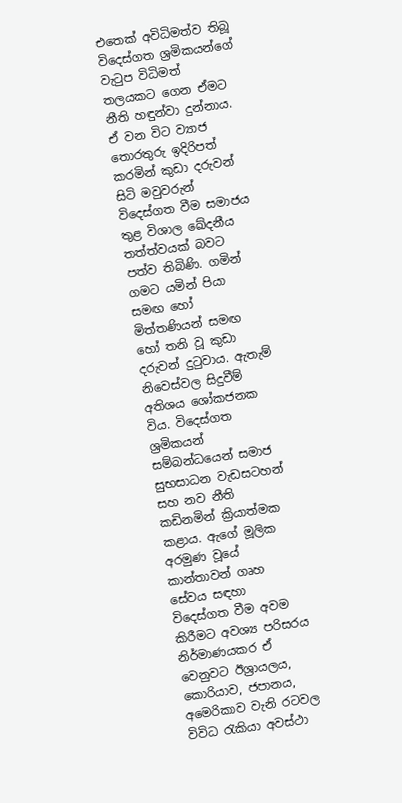එතෙක් අවිධිමත්ව තිබූ විදෙස්ගත ශ්‍රමිකයන්ගේ වැටුප විධිමත් තලයකට ගෙන ඒමට නීති හඳුන්වා දුන්නාය. ඒ වන විට ව්‍යාජ තොරතුරු ඉදිරිපත් කරමින් කුඩා දරුවන් සිටි මවුවරුන් විදෙස්ගත වීම සමාජය තුළ විශාල ඛේදනීය තත්ත්වයක් බවට පත්ව තිබිණි. ගමින් ගමට යමින් පියා සමඟ හෝ මිත්තණියන් සමඟ හෝ තනි වූ කුඩා දරුවන් දුටුවාය. ඇතැම් නිවෙස්වල සිදුවීම් අතිශය ශෝකජනක විය. විදෙස්ගත ශ්‍රමිකයන් සම්බන්ධයෙන් සමාජ සුභසාධන වැඩසටහන් සහ නව නීති කඩිනමින් ක්‍රියාත්මක කළාය. ඇගේ මූලික අරමුණ වූයේ කාන්තාවන් ගෘහ සේවය සඳහා විදෙස්ගත වීම අවම කිරීමට අවශ්‍ය පරිසරය නිර්මාණයකර ඒ වෙනුවට ඊශ්‍රායලය, කොරියාව, ජපානය, අමෙරිකාව වැනි රටවල විවිධ රැකියා අවස්ථා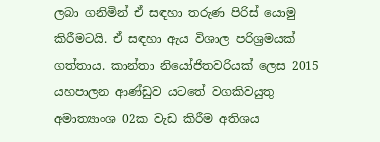ලබා ගනිමින් ඒ සඳහා තරුණ පිරිස් යොමු කිරීමටයි. ඒ සඳහා ඇය විශාල පරිශ්‍රමයක් ගත්තාය. කාන්තා නියෝජිතවරියක් ලෙස 2015 යහපාලන ආණ්ඩුව යටතේ වගකිවයුතු අමාත්‍යාංශ 02ක වැඩ කිරීම අතිශය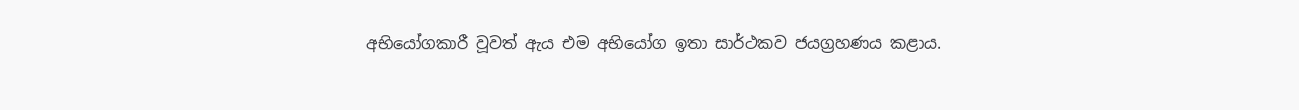අභියෝගකාරී වූවත් ඇය එම අභියෝග ඉතා සාර්ථකව ජයග්‍රහණය කළාය.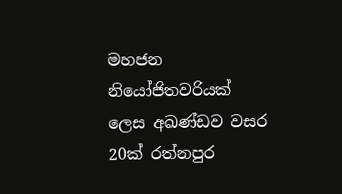මහජන නියෝජිතවරියක් ලෙස අඛණ්ඩව වසර 20ක් රත්නපුර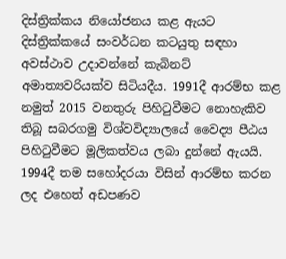දිස්ත්‍රික්කය නියෝජනය කළ ඇයට දිස්ත්‍රික්කයේ සංවර්ධන කටයුතු සඳහා අවස්ථාව උදාවන්නේ කැබිනට් අමාත්‍යවරියක්ව සිටියදීය. 1991දී ආරම්භ කළ නමුත් 2015 වනතුරු පිහිටුවීමට නොහැකිව තිබූ සබරගමු විශ්වවිද්‍යාලයේ වෛද්‍ය පීඨය පිහිටුවීමට මූලිකත්වය ලබා දුන්නේ ඇයයි. 1994දී තම සහෝදරයා විසින් ආරම්භ කරන ලද එහෙත් අඩපණව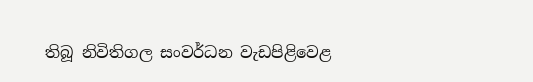තිබූ නිවිතිගල සංවර්ධන වැඩපිළිවෙළ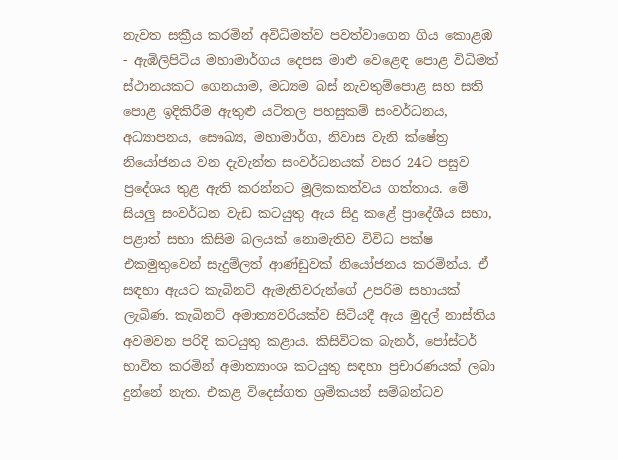නැවත සක්‍රීය කරමින් අවිධිමත්ව පවත්වාගෙන ගිය කොළඹ - ඇඹිලිපිටිය මහාමාර්ගය දෙපස මාළු වෙළෙඳ පොළ විධිමත් ස්ථානයකට ගෙනයාම, මධ්‍යම බස් නැවතුම්පොළ සහ සති පොළ ඉදිකිරීම ඇතුළු යටිතල පහසුකම් සංවර්ධනය, අධ්‍යාපනය, සෞඛ්‍ය, මහාමාර්ග, නිවාස වැනි ක්ෂේත්‍ර නියෝජනය වන දැවැන්ත සංවර්ධනයක් වසර 24ට පසුව ප්‍රදේශය තුළ ඇති කරන්නට මූලිකකත්වය ගත්තාය. මේ සියලු සංවර්ධන වැඩ කටයුතු ඇය සිදු කළේ ප්‍රාදේශීය සභා, පළාත් සභා කිසිම බලයක් නොමැතිව විවිධ පක්ෂ එකමුතුවෙන් සැදුම්ලත් ආණ්ඩුවක් නියෝජනය කරමින්ය. ඒ සඳහා ඇයට කැබිනට් ඇමැතිවරුන්ගේ උපරිම සහායක් ලැබිණ. කැබිනට් අමාත්‍යවරියක්ව සිටියදී ඇය මුදල් නාස්තිය අවමවන පරිදි කටයුතු කළාය. කිසිවිටක බැනර්, පෝස්ටර් භාවිත කරමින් අමාත්‍යාංශ කටයුතු සඳහා ප්‍රචාරණයක් ලබා දුන්නේ නැත. එකළ විදෙස්ගත ශ්‍රමිකයන් සම්බන්ධව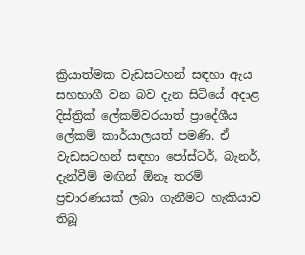ක්‍රියාත්මක වැඩසටහන් සඳහා ඇය සහභාගී වන බව දැන සිටියේ අදාළ දිස්ත්‍රික් ලේකම්වරයාත් ප්‍රාදේශීය ලේකම් කාර්යාලයත් පමණි. ඒ වැඩසටහන් සඳහා පෝස්ටර්, බැනර්, දැන්වීම් මඟින් ඕනෑ තරම් ප්‍රචාරණයක් ලබා ගැනීමට හැකියාව තිබූ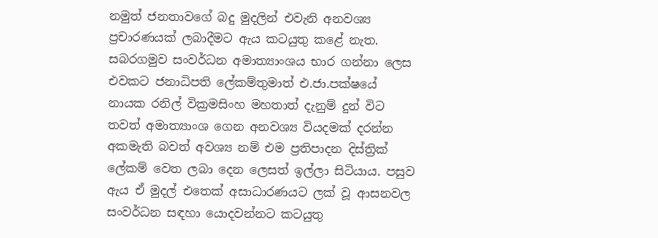නමුත් ජනතාවගේ බදු මුදලින් එවැනි අනවශ්‍ය ප්‍රචාරණයක් ලබාදීමට ඇය කටයුතු කළේ නැත. සබරගමුව සංවර්ධන අමාත්‍යාංශය භාර ගන්නා ලෙස එවකට ජනාධිපති ලේකම්තුමාත් එ.ජා.පක්ෂයේ නායක රනිල් වික්‍රමසිංහ මහතාත් දැනුම් දුන් විට තවත් අමාත්‍යාංශ ගෙන අනවශ්‍ය වියදමක් දරන්න අකමැති බවත් අවශ්‍ය නම් එම ප්‍රතිපාදන දිස්ත්‍රික් ලේකම් වෙත ලබා දෙන ලෙසත් ඉල්ලා සිටියාය. පසුව ඇය ඒ මුදල් එතෙක් අසාධාරණයට ලක් වූ ආසනවල සංවර්ධන සඳහා යොදවන්නට කටයුතු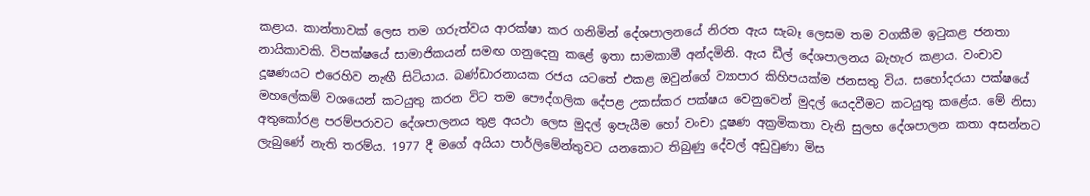කළාය. කාන්තාවක් ලෙස තම ගරුත්වය ආරක්ෂා කර ගනිමින් දේශපාලනයේ නිරත ඇය සැබෑ ලෙසම තම වගකීම ඉටුකළ ජනතා නායිකාවකි. විපක්ෂයේ සාමාජිකයන් සමඟ ගනුදෙනු කළේ ඉතා සාමකාමී අන්දමිනි. ඇය ඩීල් දේශපාලනය බැහැර කළාය. වංචාව දූෂණයට එරෙහිව නැඟී සිටියාය. බණ්ඩාරනායක රජය යටතේ එකළ ඔවුන්ගේ ව්‍යාපාර කිහිපයක්ම ජනසතු විය. සහෝදරයා පක්ෂයේ මහලේකම් වශයෙන් කටයුතු කරන විට තම පෞද්ගලික දේපළ උකස්කර පක්ෂය වෙනුවෙන් මුදල් යෙදවීමට කටයුතු කළේය. මේ නිසා අතුකෝරළ පරම්පරාවට දේශපාලනය තුළ අයථා ලෙස මුදල් ඉපැයීම හෝ වංචා දූෂණ අක්‍රමිකතා වැනි සුලභ දේශපාලන කතා අසන්නට ලැබුණේ නැති තරම්ය. 1977 දී මගේ අයියා පාර්ලිමේන්තුවට යනකොට තිබුණු දේවල් අඩුවුණා මිස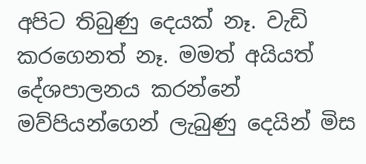අපිට තිබුණු දෙයක් නෑ. වැඩි කරගෙනත් නෑ. මමත් අයියත් දේශපාලනය කරන්නේ මව්පියන්ගෙන් ලැබුණු දෙයින් මිස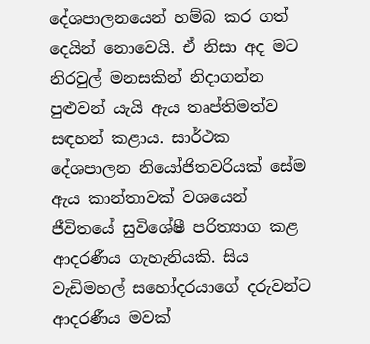දේශපාලනයෙන් හම්බ කර ගත් දෙයින් නොවෙයි. ඒ නිසා අද මට නිරවුල් මනසකින් නිදාගන්න පුළුවන් යැයි ඇය තෘප්තිමත්ව සඳහන් කළාය. සාර්ථක දේශපාලන නියෝජිතවරියක් සේම ඇය කාන්තාවක් වශයෙන් ජීවිතයේ සුවිශේෂී පරිත්‍යාග කළ ආදරණීය ගැහැනියකි. සිය වැඩිමහල් සහෝදරයාගේ දරුවන්ට ආදරණීය මවක්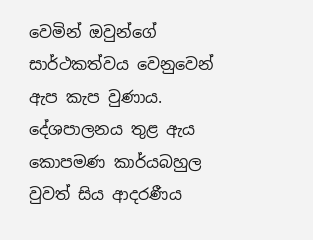වෙමින් ඔවුන්ගේ සාර්ථකත්වය වෙනුවෙන් ඇප කැප වුණාය. දේශපාලනය තුළ ඇය කොපමණ කාර්යබහුල වුවත් සිය ආදරණීය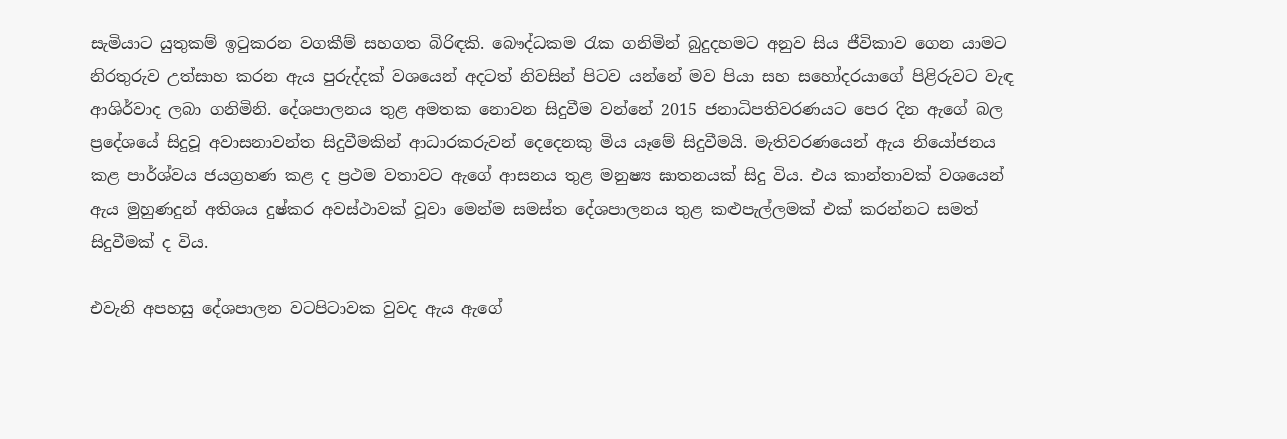සැමියාට යුතුකම් ඉටුකරන වගකීම් සහගත බිරිඳකි. බෞද්ධකම රැක ගනිමින් බුදුදහමට අනුව සිය ජීවිකාව ගෙන යාමට නිරතුරුව උත්සාහ කරන ඇය පුරුද්දක් වශයෙන් අදටත් නිවසින් පිටව යන්නේ මව පියා සහ සහෝදරයාගේ පිළිරුවට වැඳ ආශිර්වාද ලබා ගනිමිනි. දේශපාලනය තුළ අමතක නොවන සිදුවීම වන්නේ 2015 ජනාධිපතිවරණයට පෙර දින ඇගේ බල ප්‍රදේශයේ සිදුවූ අවාසනාවන්ත සිදුවීමකින් ආධාරකරුවන් දෙදෙනකු මිය යෑමේ සිදුවීමයි. මැතිවරණයෙන් ඇය නියෝජනය කළ පාර්ශ්වය ජයග්‍රහණ කළ ද ප්‍රථම වතාවට ඇගේ ආසනය තුළ මනුෂ්‍ය ඝාතනයක් සිදු විය. එය කාන්තාවක් වශයෙන් ඇය මුහුණදුන් අතිශය දුෂ්කර අවස්ථාවක් වූවා මෙන්ම සමස්ත දේශපාලනය තුළ කළුපැල්ලමක් එක් කරන්නට සමත් සිදුවීමක් ද විය.

එවැනි අපහසු දේශපාලන වටපිටාවක වුවද ඇය ඇගේ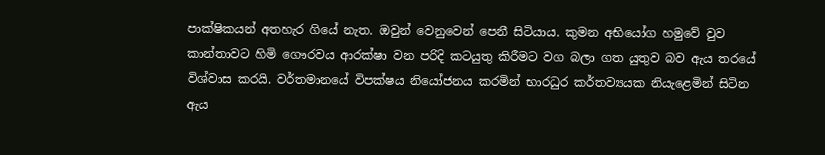පාක්ෂිකයන් අතහැර ගියේ නැත. ඔවුන් වෙනුවෙන් පෙනී සිටියාය. කුමන අභියෝග හමුවේ වුව කාන්තාවට හිමි ගෞරවය ආරක්ෂා වන පරිදි කටයුතු කිරීමට වග බලා ගත යුතුව බව ඇය තරයේ විශ්වාස කරයි. වර්තමානයේ විපක්ෂය නියෝජනය කරමින් භාරධුර කර්තව්‍යයක නියැළෙමින් සිටින ඇය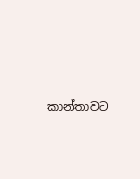කාන්තාවට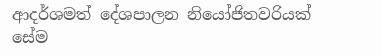ආදර්ශමත් දේශපාලන නියෝජිතවරියක් සේම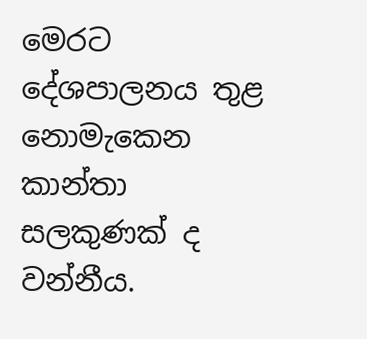මෙරට දේශපාලනය තුළ නොමැකෙන කාන්තා සලකුණක් ද වන්නීය.